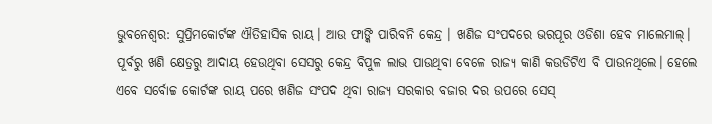ଭୁବନେଶ୍ବର: ସୁପ୍ରିମକୋର୍ଟଙ୍କ ଐତିହାସିକ ରାୟ। ଆଉ ଫାଙ୍କି ପାରିବନି କେନ୍ଦ୍ର । ଖଣିଜ ସଂପଦରେ ଭରପୂର ଓଡିଶା ହେବ ମାଲେମାଲ୍। ପୂର୍ବରୁ ଖଣି କ୍ଷେତ୍ରରୁ ଆଦାୟ ହେଉଥିବା ସେସରୁ କେନ୍ଦ୍ର ବିପୁଳ ଲାଭ ପାଉଥିବା ବେଳେ ରାଜ୍ୟ କାଣି କଉଡିଟିଏ ବି ପାଉନଥିଲେ। ହେଲେ ଏବେ ସର୍ବୋଚ୍ଚ କୋର୍ଟଙ୍କ ରାୟ ପରେ ଖଣିଜ ସଂପଦ ଥିବା ରାଜ୍ୟ ସରକାର ବଜାର ଦର ଉପରେ ସେସ୍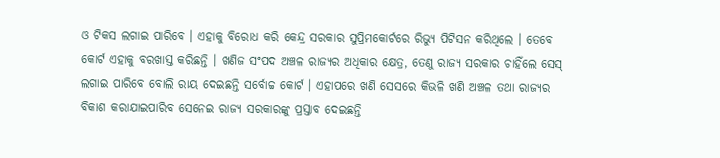ଓ ଟିକସ ଲଗାଇ ପାରିବେ । ଏହାକୁ ବିରୋଧ କରି କେନ୍ଦ୍ର ସରକାର ସୁପ୍ରିମକୋର୍ଟରେ ରିଭ୍ୟୁ ପିଟିସନ କରିଥିଲେ । ତେବେ କୋର୍ଟ ଏହାକୁ ବରଖାସ୍ତ କରିଛନ୍ତି । ଖଣିଜ ସଂପଦ ଅଞ୍ଚଳ ରାଜ୍ୟର ଅଧିକାର କ୍ଷେତ୍ର, ତେଣୁ ରାଜ୍ୟ ସରକାର ଚାହିଁଲେ ସେସ୍ ଲଗାଇ ପାରିବେ ବୋଲି ରାୟ ଦେଇଛନ୍ତି ସର୍ବୋଚ୍ଚ କୋର୍ଟ । ଏହାପରେ ଖଣି ସେସରେ କିଭଳି ଖଣି ଅଞ୍ଚଳ ତଥା ରାଜ୍ୟର ବିକାଶ କରାଯାଇପାରିବ ସେନେଇ ରାଜ୍ୟ ସରକାରଙ୍କୁ ପ୍ରସ୍ତାବ ଦେଇଛନ୍ତି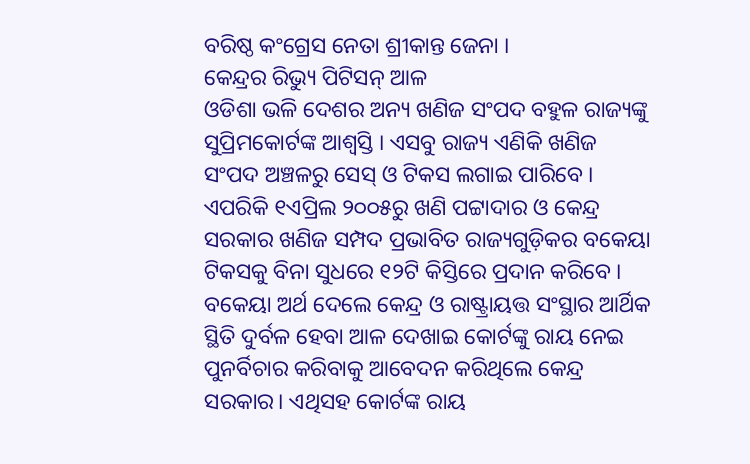ବରିଷ୍ଠ କଂଗ୍ରେସ ନେତା ଶ୍ରୀକାନ୍ତ ଜେନା ।
କେନ୍ଦ୍ରର ରିଭ୍ୟୁ ପିଟିସନ୍ ଆଳ
ଓଡିଶା ଭଳି ଦେଶର ଅନ୍ୟ ଖଣିଜ ସଂପଦ ବହୁଳ ରାଜ୍ୟଙ୍କୁ ସୁପ୍ରିମକୋର୍ଟଙ୍କ ଆଶ୍ବସ୍ତି । ଏସବୁ ରାଜ୍ୟ ଏଣିକି ଖଣିଜ ସଂପଦ ଅଞ୍ଚଳରୁ ସେସ୍ ଓ ଟିକସ ଲଗାଇ ପାରିବେ । ଏପରିକି ୧ଏପ୍ରିଲ ୨୦୦୫ରୁ ଖଣି ପଟ୍ଟାଦାର ଓ କେନ୍ଦ୍ର ସରକାର ଖଣିଜ ସମ୍ପଦ ପ୍ରଭାବିତ ରାଜ୍ୟଗୁଡ଼ିକର ବକେୟା ଟିକସକୁ ବିନା ସୁଧରେ ୧୨ଟି କିସ୍ତିରେ ପ୍ରଦାନ କରିବେ । ବକେୟା ଅର୍ଥ ଦେଲେ କେନ୍ଦ୍ର ଓ ରାଷ୍ଟ୍ରାୟତ୍ତ ସଂସ୍ଥାର ଆର୍ଥିକ ସ୍ଥିତି ଦୁର୍ବଳ ହେବା ଆଳ ଦେଖାଇ କୋର୍ଟଙ୍କୁ ରାୟ ନେଇ ପୁନର୍ବିଚାର କରିବାକୁ ଆବେଦନ କରିଥିଲେ କେନ୍ଦ୍ର ସରକାର। ଏଥିସହ କୋର୍ଟଙ୍କ ରାୟ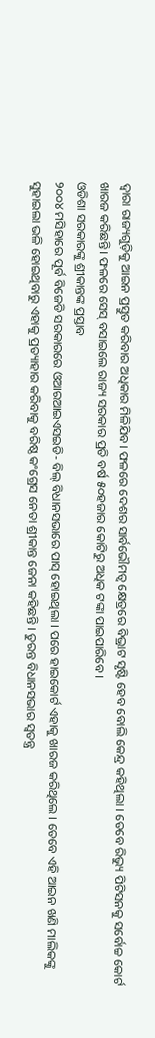ଦ୍ବାରା ରାଜ୍ୟଗୁଡ଼ିକୁ ଆଇନ ପ୍ରସ୍ତୁତ କରିବାର ଅଧିକାର ମିଳିଯିବ। ଫଳରେ ଦେଶର ସାର୍ବଭୌମତ୍ବ କ୍ଷେତ୍ରରେ ବିଭ୍ରାଟ ସୃଷ୍ଟି ହେବ ବୋଲି କେନ୍ଦ୍ର କହିଥିଲା । ତେବେ ରିଭ୍ୟୁ ପିଟିସନକୁ ସର୍ବୋଚ୍ଚ କୋର୍ଟ ଖାରଜ କରିଛନ୍ତି। ଫଳରେ ସେସ୍ ବସାଇଲେ ରାଜ୍ୟ ସରକାର ପ୍ରତି ବର୍ଷ ୫୦ହଜାର କୋଟିରୁ ଅଧିକ ଟଙ୍କା ପାଇପାରିବେ ।
ଓଡିଶା ସରକାରଙ୍କୁ ଶ୍ରୀକାନ୍ତଙ୍କ ପ୍ରସ୍ତାବ
୨୦୦୪ ମସିହାରେ ପୂର୍ବ ବିଜେଡି ସରକାରରେ ଓଆରଆଇଏସଇଡି- ବିଲ୍ ବିଧାନସଭାରେ ପାସ୍ ହୋଇଥିଲା । ପରେ ହାଇକୋର୍ଟ ଏହାକୁ ଖାରଜ କରିଥିଲେ । ତେବେ ଏହି ଆଇନ ଖଣି ମାଲିକଙ୍କୁ ସୁହାଇଲା ଭଳି ହୋଇଥିବାରୁ ଏହାକୁ ପ୍ରତ୍ୟାହାର କରିବାକୁ ବରିଷ୍ଠ କଂଗ୍ରେସ ନେତା ଶ୍ରୀକାନ୍ତ ଜେନା କହିଛନ୍ତି । ତୁରନ୍ତ ବିଧାନସଭାର ସ୍ବତନ୍ତ୍ର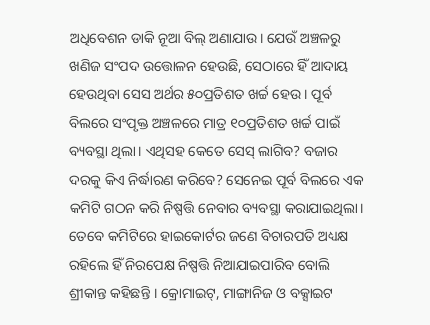ଅଧିବେଶନ ଡାକି ନୂଆ ବିଲ୍ ଅଣାଯାଉ। ଯେଉଁ ଅଞ୍ଚଳରୁ ଖଣିଜ ସଂପଦ ଉତ୍ତୋଳନ ହେଉଛି, ସେଠାରେ ହିଁ ଆଦାୟ ହେଉଥିବା ସେସ ଅର୍ଥର ୫୦ପ୍ରତିଶତ ଖର୍ଚ୍ଚ ହେଉ । ପୂର୍ବ ବିଲରେ ସଂପୃକ୍ତ ଅଞ୍ଚଳରେ ମାତ୍ର ୧୦ପ୍ରତିଶତ ଖର୍ଚ୍ଚ ପାଇଁ ବ୍ୟବସ୍ଥା ଥିଲା। ଏଥିସହ କେତେ ସେସ୍ ଲାଗିବ? ବଜାର ଦରକୁ କିଏ ନିର୍ଦ୍ଧାରଣ କରିବେ? ସେନେଇ ପୂର୍ବ ବିଲରେ ଏକ କମିଟି ଗଠନ କରି ନିଷ୍ପତ୍ତି ନେବାର ବ୍ୟବସ୍ଥା କରାଯାଇଥିଲା। ତେବେ କମିଟିରେ ହାଇକୋର୍ଟର ଜଣେ ବିଚାରପତି ଅଧ୍ୟକ୍ଷ ରହିଲେ ହିଁ ନିରପେକ୍ଷ ନିଷ୍ପତ୍ତି ନିଆଯାଇପାରିବ ବୋଲି ଶ୍ରୀକାନ୍ତ କହିଛନ୍ତି । କ୍ରୋମାଇଟ୍, ମାଙ୍ଗାନିଜ ଓ ବକ୍ସାଇଟ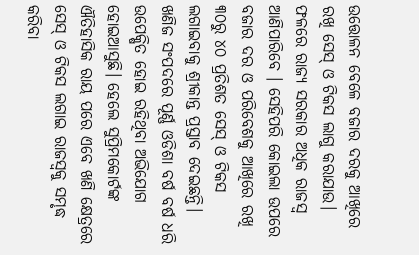ଉତ୍ତୋଳନ ବେଳେ ବଜାର ଦରକୁ ଆଖିରେ ରଖି ସେସ୍ ଓ ଟିକସ ଲାଗୁ କରାଯାଉ। ଫଳରେ ରାଜ୍ୟ ସରକାର ଅଧିକ ରାଜସ୍ବ ଆଣିପାରିବେ । ସେହିପରି କୋଇଲା ଉପରେ ବଜାର ଦର ଓ ପରିବେଶକୁ ଆଖିରେ ରଖି ୩୦ରୁ ୪୦ ପ୍ରତିଶତ ସେସ୍ ଓ ଟିକସ ଲଗାଇବାକୁ ଶ୍ରୀକାନ୍ତ ପ୍ରସ୍ତାବ ଦେଇଛନ୍ତି।
ଖଣିଜ ସଂପଦରେ ପୂର୍ଣ୍ଣ ଓଡିଶା ବର୍ଷ ବର୍ଷ ଧରି ଉପେକ୍ଷିତ ହୋଇ ରହିଥିବା ଅଭିଯୋଗ ହୋଇଆସୁଛି। ହେଲେ ସୁପ୍ରିମକୋର୍ଟଙ୍କ ଐତିହାସିକ ରାୟ ପରେ ଏବେ ଖଣି କ୍ଷେତ୍ରରେ ସେସ୍ ଓ ଟିକସ ଲଗାଇ ରାଜସ୍ବକୁ ସମୃଦ୍ଧ କରିବା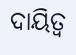ଦାୟିତ୍ବ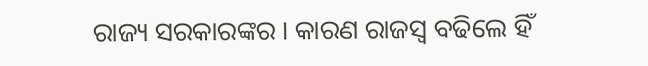ରାଜ୍ୟ ସରକାରଙ୍କର । କାରଣ ରାଜସ୍ବ ବଢିଲେ ହିଁ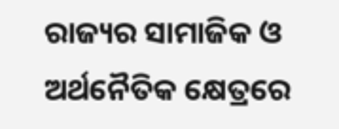ରାଜ୍ୟର ସାମାଜିକ ଓ ଅର୍ଥନୈତିକ କ୍ଷେତ୍ରରେ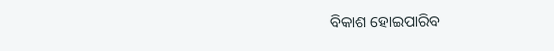ବିକାଶ ହୋଇପାରିବ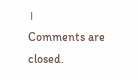।
Comments are closed.